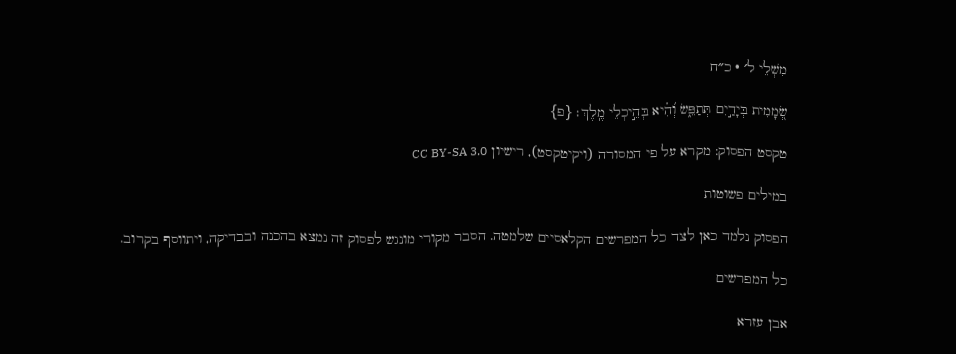מִשְׁלֵי ל׳ · כ״ח

שְׂ֭מָמִית בְּיָדַ֣יִם תְּתַפֵּ֑שׂ וְ֝הִ֗יא בְּהֵ֣יכְלֵי מֶֽלֶךְ׃ {פ}

טקסט הפסוק: מקרא על פי המסורה (ויקיטקסט), רישיון CC BY-SA 3.0

במילים פשוטות

הפסוק נלמד כאן לצד כל המפרשים הקלאסיים שלמטה. הסבר מקורי מונגש לפסוק זה נמצא בהכנה ובבדיקה, ויתווסף בקרוב.

כל המפרשים

אבן עזרא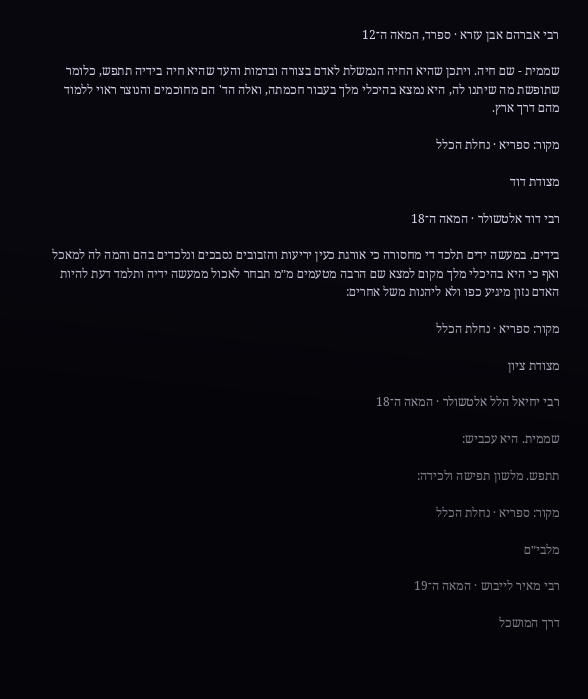רבי אברהם אבן עזרא · ספרד, המאה ה־12

שממית - שם חיה. ויתכן שהיא החיה הנמשלת לאדם בצורה ובדמות והעד שהיא חיה בידיה תתפש, כלומר שתופשת מה שיתנו לה, היא נמצא בהיכלי מלך בעבור חכמתה, ואלה הד' הם מחוכמים והנוצר ראוי ללמוד מהם דרך ארץ.

מקור: ספריא · נחלת הכלל

מצודת דוד

רבי דוד אלטשולר · המאה ה־18

בידים. במעשה ידים תלכד די מחסורה כי אורגת כעין יריעות והזבובים נסבכים ונלכדים בהם והמה לה למאכל ואף כי היא בהיכלי מלך מקום למצא שם הרבה מטעמים מ״מ תבחר לאכול ממעשה ידיה ותלמד דעת להיות האדם נזון מיגיע כפו ולא ליהנות משל אחרים:

מקור: ספריא · נחלת הכלל

מצודת ציון

רבי יחיאל הלל אלטשולר · המאה ה־18

שממית. היא עכביש:

תתפש. מלשון תפישה ולכידה:

מקור: ספריא · נחלת הכלל

מלבי״ם

רבי מאיר לייבוש · המאה ה־19

דרך המושכל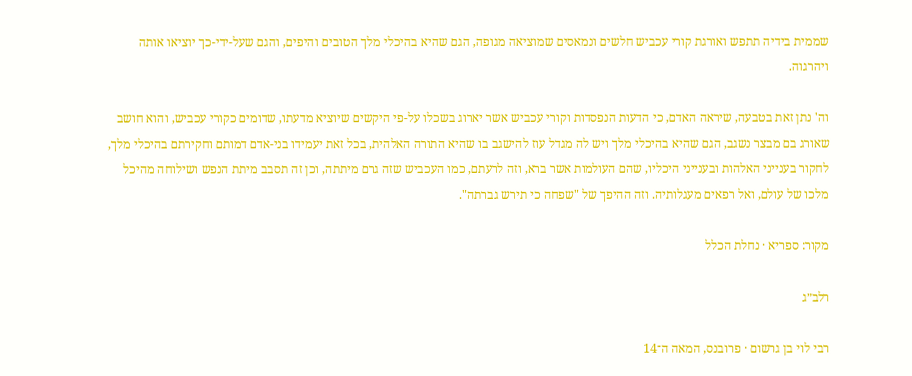שממית בידיה תתפש ואורגת קורי עכביש חלשים ונמאסים שמוציאה מגופה, הגם שהיא בהיכלי מלך הטובים והיפים, והגם שעל-ידי-כך יוציאו אותה ויהרגוה.

וה' נתן זאת בטבעה, שיראה האדם, כי הדעות הנפסדות וקורי עכביש אשר יארוג בשכלו על-פי היקשים שיוציא מדעתו, שדומים כקורי עכביש, והוא חושב שאורג בם מבצר נשגב, הגם שהיא בהיכלי מלך ויש לה מגדל עוז להישגב בו שהיא התורה האלהית, בכל זאת יעמידו בני-אדם דמותם וחקירתם בהיכלי מלך, לחקור בענייני האלהות ובענייני היכליו, שהם העולמות אשר ברא, וזה לרעתם, כמו העכביש שזה גרם מיתתה, וכן זה תסבב מיתת הנפש ושילוחה מהיכל מלכו של עולם, ואל רפאים מעגלותיה. וזה ההיפך של "שפחה כי תירש גברתה".

מקור: ספריא · נחלת הכלל

רלב״ג

רבי לוי בן גרשום · פרובנס, המאה ה־14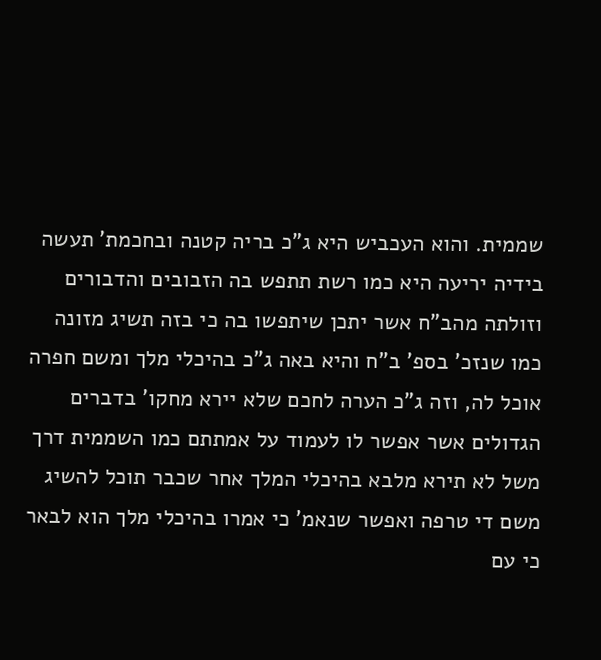שממית. והוא העכביש היא ג"כ בריה קטנה ובחכמת' תעשה בידיה יריעה היא כמו רשת תתפש בה הזבובים והדבורים וזולתה מהב"ח אשר יתכן שיתפשו בה כי בזה תשיג מזונה כמו שנזכ' בספ' ב"ח והיא באה ג"כ בהיכלי מלך ומשם חפרה אוכל לה, וזה ג"כ הערה לחכם שלא יירא מחקו' בדברים הגדולים אשר אפשר לו לעמוד על אמתתם כמו השממית דרך משל לא תירא מלבא בהיכלי המלך אחר שכבר תוכל להשיג משם די טרפה ואפשר שנאמ' כי אמרו בהיכלי מלך הוא לבאר כי עם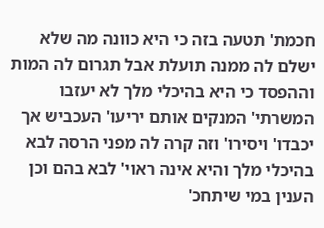חכמת' תטעה בזה כי היא כוונה מה שלא ישלם לה ממנה תועלת אבל תגרום לה המות וההפסד כי היא בהיכלי מלך לא יעזבו המשרתי' המנקים אותם יריעו' העכביש אך יכבדו' ויסירו' וזה קרה לה מפני הרסה לבא בהיכלי מלך והיא אינה ראוי' לבא בהם וכן הענין במי שיתחכ'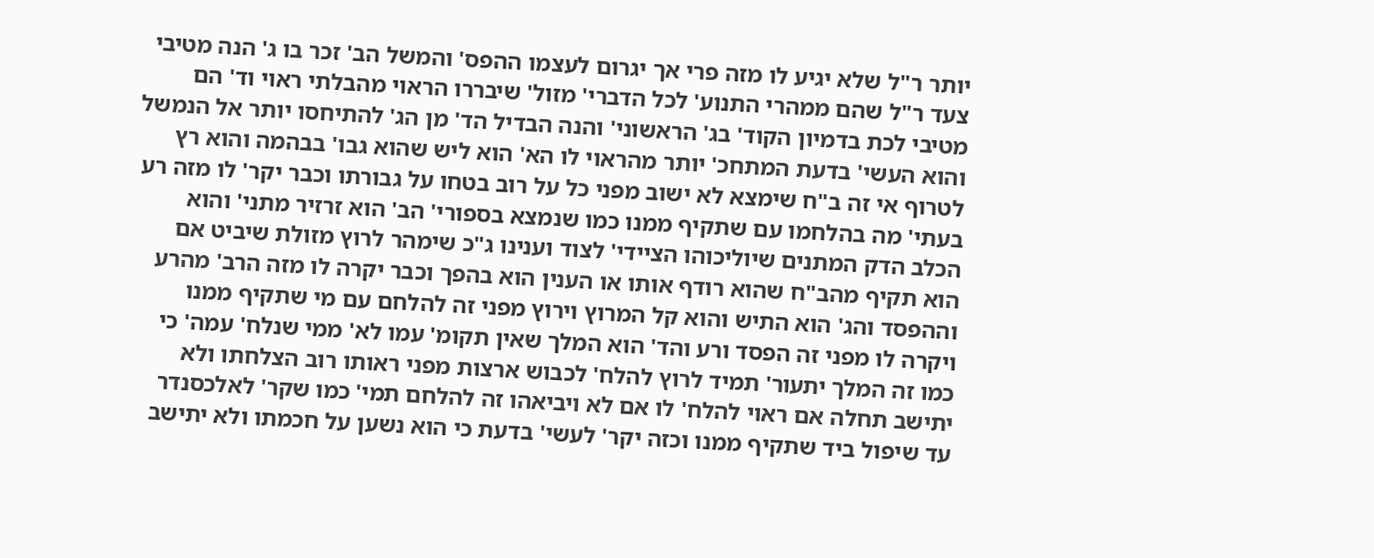יותר ר"ל שלא יגיע לו מזה פרי אך יגרום לעצמו ההפס' והמשל הב' זכר בו ג' הנה מטיבי צעד ר"ל שהם ממהרי התנוע' לכל הדברי' מזול' שיבררו הראוי מהבלתי ראוי וד' הם מטיבי לכת בדמיון הקוד' בג' הראשוני' והנה הבדיל הד' מן הג' להתיחסו יותר אל הנמשל והוא העשי' בדעת המתחכ' יותר מהראוי לו הא' הוא ליש שהוא גבו' בבהמה והוא רץ לטרוף אי זה ב"ח שימצא לא ישוב מפני כל על רוב בטחו על גבורתו וכבר יקר' לו מזה רע בעתי' מה בהלחמו עם שתקיף ממנו כמו שנמצא בספורי' הב' הוא זרזיר מתני' והוא הכלב הדק המתנים שיוליכוהו הציידי' לצוד וענינו ג"כ שימהר לרוץ מזולת שיביט אם הוא תקיף מהב"ח שהוא רודף אותו או הענין הוא בהפך וכבר יקרה לו מזה הרב' מהרע וההפסד והג' הוא התיש והוא קל המרוץ וירוץ מפני זה להלחם עם מי שתקיף ממנו ויקרה לו מפני זה הפסד ורע והד' הוא המלך שאין תקומ' עמו לא' ממי שנלח' עמה' כי כמו זה המלך יתעור' תמיד לרוץ להלח' לכבוש ארצות מפני ראותו רוב הצלחתו ולא יתישב תחלה אם ראוי להלח' לו אם לא ויביאהו זה להלחם תמי' כמו שקר' לאלכסנדר עד שיפול ביד שתקיף ממנו וכזה יקר' לעשי' בדעת כי הוא נשען על חכמתו ולא יתישב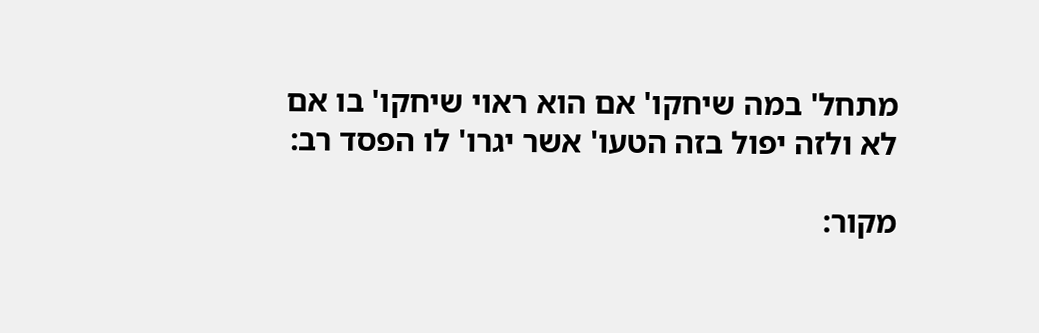מתחל' במה שיחקו' אם הוא ראוי שיחקו' בו אם לא ולזה יפול בזה הטעו' אשר יגרו' לו הפסד רב:

מקור: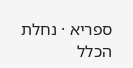ספריא · נחלת הכלל